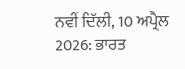ਨਵੀਂ ਦਿੱਲੀ, 10 ਅਪ੍ਰੈਲ 2026: ਭਾਰਤ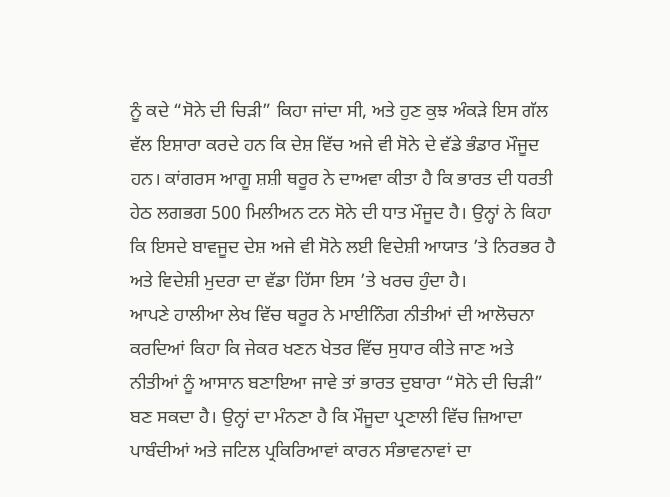ਨੂੰ ਕਦੇ “ਸੋਨੇ ਦੀ ਚਿੜੀ” ਕਿਹਾ ਜਾਂਦਾ ਸੀ, ਅਤੇ ਹੁਣ ਕੁਝ ਅੰਕੜੇ ਇਸ ਗੱਲ ਵੱਲ ਇਸ਼ਾਰਾ ਕਰਦੇ ਹਨ ਕਿ ਦੇਸ਼ ਵਿੱਚ ਅਜੇ ਵੀ ਸੋਨੇ ਦੇ ਵੱਡੇ ਭੰਡਾਰ ਮੌਜੂਦ ਹਨ। ਕਾਂਗਰਸ ਆਗੂ ਸ਼ਸ਼ੀ ਥਰੂਰ ਨੇ ਦਾਅਵਾ ਕੀਤਾ ਹੈ ਕਿ ਭਾਰਤ ਦੀ ਧਰਤੀ ਹੇਠ ਲਗਭਗ 500 ਮਿਲੀਅਨ ਟਨ ਸੋਨੇ ਦੀ ਧਾਤ ਮੌਜੂਦ ਹੈ। ਉਨ੍ਹਾਂ ਨੇ ਕਿਹਾ ਕਿ ਇਸਦੇ ਬਾਵਜੂਦ ਦੇਸ਼ ਅਜੇ ਵੀ ਸੋਨੇ ਲਈ ਵਿਦੇਸ਼ੀ ਆਯਾਤ ’ਤੇ ਨਿਰਭਰ ਹੈ ਅਤੇ ਵਿਦੇਸ਼ੀ ਮੁਦਰਾ ਦਾ ਵੱਡਾ ਹਿੱਸਾ ਇਸ ’ਤੇ ਖਰਚ ਹੁੰਦਾ ਹੈ।
ਆਪਣੇ ਹਾਲੀਆ ਲੇਖ ਵਿੱਚ ਥਰੂਰ ਨੇ ਮਾਈਨਿੰਗ ਨੀਤੀਆਂ ਦੀ ਆਲੋਚਨਾ ਕਰਦਿਆਂ ਕਿਹਾ ਕਿ ਜੇਕਰ ਖਣਨ ਖੇਤਰ ਵਿੱਚ ਸੁਧਾਰ ਕੀਤੇ ਜਾਣ ਅਤੇ ਨੀਤੀਆਂ ਨੂੰ ਆਸਾਨ ਬਣਾਇਆ ਜਾਵੇ ਤਾਂ ਭਾਰਤ ਦੁਬਾਰਾ “ਸੋਨੇ ਦੀ ਚਿੜੀ” ਬਣ ਸਕਦਾ ਹੈ। ਉਨ੍ਹਾਂ ਦਾ ਮੰਨਣਾ ਹੈ ਕਿ ਮੌਜੂਦਾ ਪ੍ਰਣਾਲੀ ਵਿੱਚ ਜ਼ਿਆਦਾ ਪਾਬੰਦੀਆਂ ਅਤੇ ਜਟਿਲ ਪ੍ਰਕਿਰਿਆਵਾਂ ਕਾਰਨ ਸੰਭਾਵਨਾਵਾਂ ਦਾ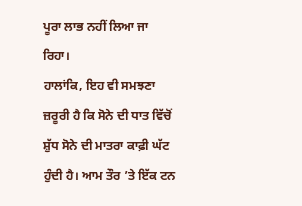ਪੂਰਾ ਲਾਭ ਨਹੀਂ ਲਿਆ ਜਾ ਰਿਹਾ।
ਹਾਲਾਂਕਿ, ਇਹ ਵੀ ਸਮਝਣਾ ਜ਼ਰੂਰੀ ਹੈ ਕਿ ਸੋਨੇ ਦੀ ਧਾਤ ਵਿੱਚੋਂ ਸ਼ੁੱਧ ਸੋਨੇ ਦੀ ਮਾਤਰਾ ਕਾਫ਼ੀ ਘੱਟ ਹੁੰਦੀ ਹੈ। ਆਮ ਤੌਰ ’ਤੇ ਇੱਕ ਟਨ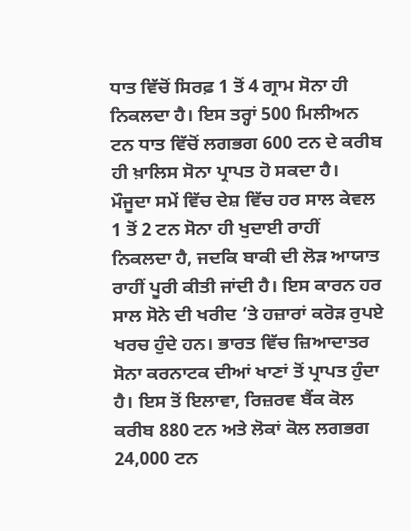ਧਾਤ ਵਿੱਚੋਂ ਸਿਰਫ਼ 1 ਤੋਂ 4 ਗ੍ਰਾਮ ਸੋਨਾ ਹੀ ਨਿਕਲਦਾ ਹੈ। ਇਸ ਤਰ੍ਹਾਂ 500 ਮਿਲੀਅਨ ਟਨ ਧਾਤ ਵਿੱਚੋਂ ਲਗਭਗ 600 ਟਨ ਦੇ ਕਰੀਬ ਹੀ ਖ਼ਾਲਿਸ ਸੋਨਾ ਪ੍ਰਾਪਤ ਹੋ ਸਕਦਾ ਹੈ।
ਮੌਜੂਦਾ ਸਮੇਂ ਵਿੱਚ ਦੇਸ਼ ਵਿੱਚ ਹਰ ਸਾਲ ਕੇਵਲ 1 ਤੋਂ 2 ਟਨ ਸੋਨਾ ਹੀ ਖੁਦਾਈ ਰਾਹੀਂ ਨਿਕਲਦਾ ਹੈ, ਜਦਕਿ ਬਾਕੀ ਦੀ ਲੋੜ ਆਯਾਤ ਰਾਹੀਂ ਪੂਰੀ ਕੀਤੀ ਜਾਂਦੀ ਹੈ। ਇਸ ਕਾਰਨ ਹਰ ਸਾਲ ਸੋਨੇ ਦੀ ਖਰੀਦ ’ਤੇ ਹਜ਼ਾਰਾਂ ਕਰੋੜ ਰੁਪਏ ਖਰਚ ਹੁੰਦੇ ਹਨ। ਭਾਰਤ ਵਿੱਚ ਜ਼ਿਆਦਾਤਰ ਸੋਨਾ ਕਰਨਾਟਕ ਦੀਆਂ ਖਾਣਾਂ ਤੋਂ ਪ੍ਰਾਪਤ ਹੁੰਦਾ ਹੈ। ਇਸ ਤੋਂ ਇਲਾਵਾ, ਰਿਜ਼ਰਵ ਬੈਂਕ ਕੋਲ ਕਰੀਬ 880 ਟਨ ਅਤੇ ਲੋਕਾਂ ਕੋਲ ਲਗਭਗ 24,000 ਟਨ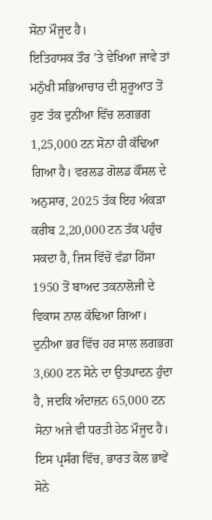ਸੋਨਾ ਮੌਜੂਦ ਹੈ।
ਇਤਿਹਾਸਕ ਤੌਰ ’ਤੇ ਵੇਖਿਆ ਜਾਵੇ ਤਾਂ ਮਨੁੱਖੀ ਸਭਿਆਚਾਰ ਦੀ ਸ਼ੁਰੂਆਤ ਤੋਂ ਹੁਣ ਤੱਕ ਦੁਨੀਆ ਵਿੱਚ ਲਗਭਗ 1,25,000 ਟਨ ਸੋਨਾ ਹੀ ਕੱਢਿਆ ਗਿਆ ਹੈ। ਵਰਲਡ ਗੋਲਡ ਕੌਂਸਲ ਦੇ ਅਨੁਸਾਰ, 2025 ਤੱਕ ਇਹ ਅੰਕੜਾ ਕਰੀਬ 2,20,000 ਟਨ ਤੱਕ ਪਹੁੰਚ ਸਕਦਾ ਹੈ, ਜਿਸ ਵਿੱਚੋਂ ਵੱਡਾ ਹਿੱਸਾ 1950 ਤੋਂ ਬਾਅਦ ਤਕਨਾਲੋਜੀ ਦੇ ਵਿਕਾਸ ਨਾਲ ਕੱਢਿਆ ਗਿਆ।
ਦੁਨੀਆ ਭਰ ਵਿੱਚ ਹਰ ਸਾਲ ਲਗਭਗ 3,600 ਟਨ ਸੋਨੇ ਦਾ ਉਤਪਾਦਨ ਹੁੰਦਾ ਹੈ, ਜਦਕਿ ਅੰਦਾਜ਼ਨ 65,000 ਟਨ ਸੋਨਾ ਅਜੇ ਵੀ ਧਰਤੀ ਹੇਠ ਮੌਜੂਦ ਹੈ। ਇਸ ਪ੍ਰਸੰਗ ਵਿੱਚ, ਭਾਰਤ ਕੋਲ ਭਾਵੇਂ ਸੋਨੇ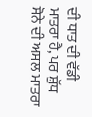ਦੀ ਧਾਤ ਦੀ ਵੱਡੀ ਮਾਤਰਾ ਹੈ, ਪਰ ਸ਼ੁੱਧ ਸੋਨੇ ਦੀ ਅਸਲ ਮਾਤਰਾ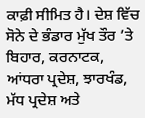ਕਾਫ਼ੀ ਸੀਮਿਤ ਹੈ। ਦੇਸ਼ ਵਿੱਚ ਸੋਨੇ ਦੇ ਭੰਡਾਰ ਮੁੱਖ ਤੌਰ ’ਤੇ ਬਿਹਾਰ, ਕਰਨਾਟਕ, ਆਂਧਰਾ ਪ੍ਰਦੇਸ਼, ਝਾਰਖੰਡ, ਮੱਧ ਪ੍ਰਦੇਸ਼ ਅਤੇ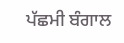ਪੱਛਮੀ ਬੰਗਾਲ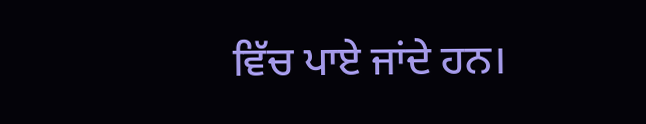ਵਿੱਚ ਪਾਏ ਜਾਂਦੇ ਹਨ।